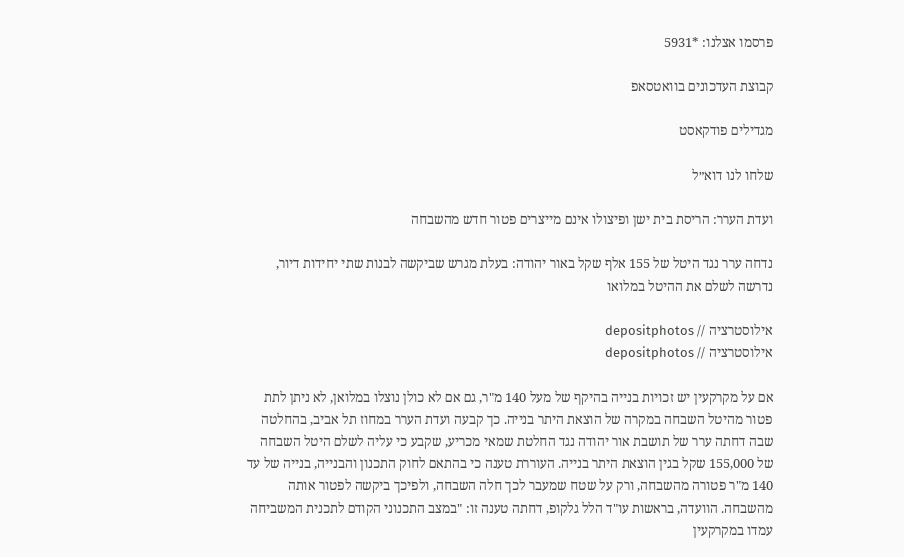פרסמו אצלנו: *5931

קבוצת העדכונים בוואטסאפ

מגדילים פודקאסט

שלחו לנו דוא״ל

ועדת הערר: הריסת בית ישן ופיצולו אינם מייצרים פטור חדש מהשבחה

נדחה ערר נגד היטל של 155 אלף שקל באור יהודה: בעלת מגרש שביקשה לבנות שתי יחידות דיור, נדרשה לשלם את ההיטל במלואו

אילוסטרציה // depositphotos
אילוסטרציה // depositphotos

אם על מקרקעין יש זכויות בנייה בהיקף של מעל 140 מ"ר, גם אם לא כולן נוצלו במלואן, לא ניתן לתת פטור מהיטל השבחה במקרה של הוצאת היתר בנייה. כך קבעה ועדת הערר במחוז תל אביב, בהחלטה שבה דחתה ערר של תושבת אור יהודה נגד החלטת שמאי מכריע, שקבע כי עליה לשלם היטל השבחה של 155,000 שקל בגין הוצאת היתר בנייה. העוררת טענה כי בהתאם לחוק התכנון והבנייה, בנייה של עד 140 מ"ר פטורה מהשבחה, ורק על שטח שמעבר לכך חלה השבחה, ולפיכך ביקשה לפטור אותה מהשבחה. הוועדה, בראשות עו"ד הלל גלקופ, דחתה טענה זו: "במצב התכנוני הקודם לתכנית המשביחה עמדו במקרקעין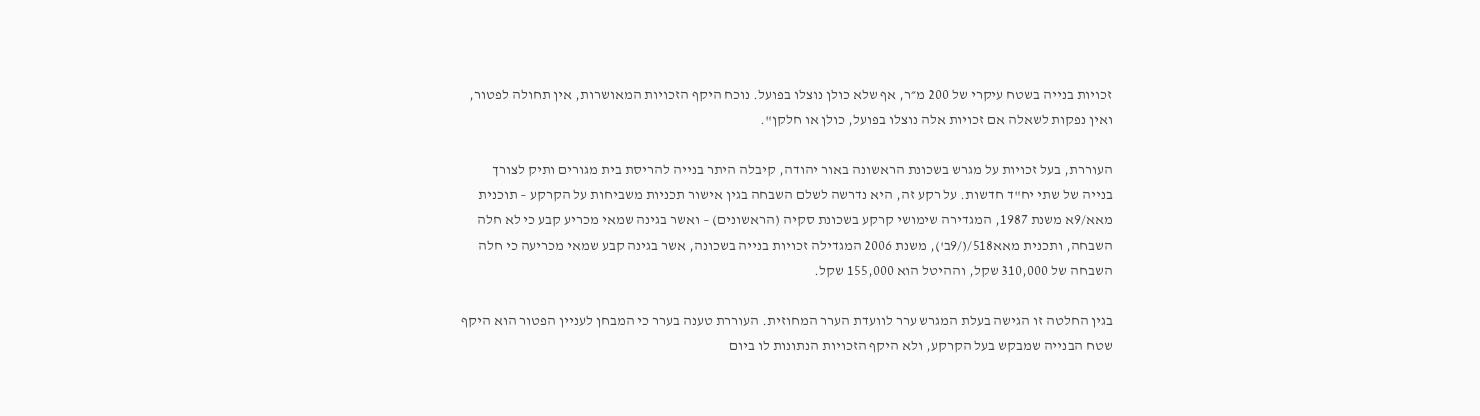זכויות בנייה בשטח עיקרי של 200 מ״ר, אף שלא כולן נוצלו בפועל. נוכח היקף הזכויות המאושרות, אין תחולה לפטור, ואין נפקות לשאלה אם זכויות אלה נוצלו בפועל, כולן או חלקן".

העוררת, בעל זכויות על מגרש בשכונת הראשונה באור יהודה, קיבלה היתר בנייה להריסת בית מגורים ותיק לצורך בנייה של שתי יח"ד חדשות. על רקע זה, היא נדרשה לשלם השבחה בגין אישור תכניות משביחות על הקרקע – תוכנית מאא/9א משנת 1987, המגדירה שימושי קרקע בשכונת סקיה (הראשונים) – ואשר בגינה שמאי מכריע קבע כי לא חלה השבחה, ותכנית מאא518/(/9ב'), משנת 2006 המגדילה זכויות בנייה בשכונה, אשר בגינה קבע שמאי מכריעה כי חלה השבחה של 310,000 שקל, וההיטל הוא 155,000 שקל.

בגין החלטה זו הגישה בעלת המגרש ערר לוועדת הערר המחוזית. העוררת טענה בערר כי המבחן לעניין הפטור הוא היקף שטח הבנייה שמבקש בעל הקרקע, ולא היקף הזכויות הנתונות לו ביום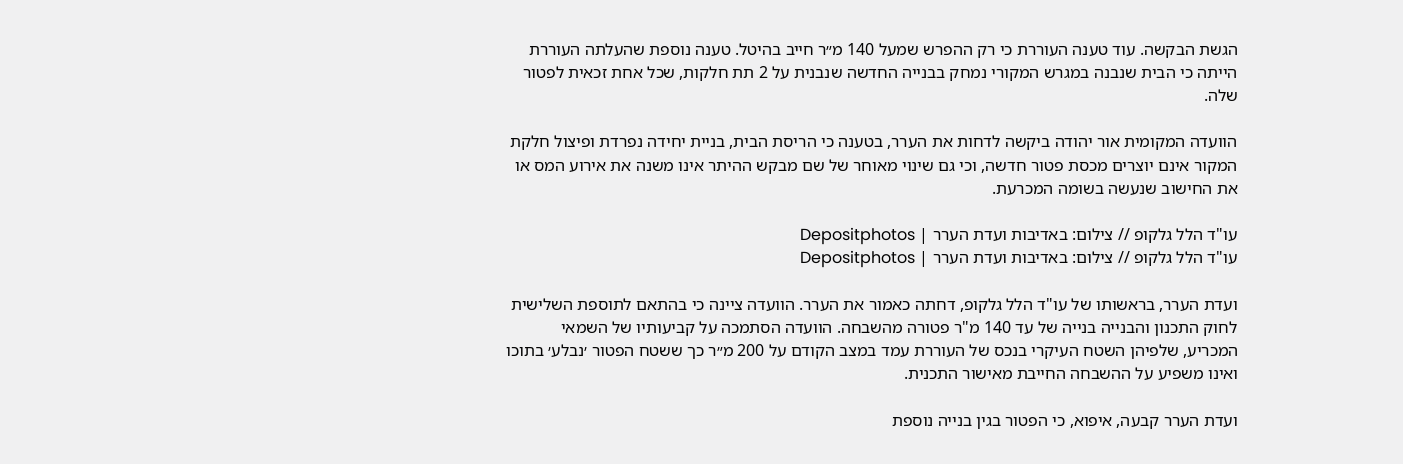הגשת הבקשה. עוד טענה העוררת כי רק ההפרש שמעל 140 מ״ר חייב בהיטל. טענה נוספת שהעלתה העוררת הייתה כי הבית שנבנה במגרש המקורי נמחק בבנייה החדשה שנבנית על 2 תת חלקות, שכל אחת זכאית לפטור שלה.

הוועדה המקומית אור יהודה ביקשה לדחות את הערר, בטענה כי הריסת הבית, בניית יחידה נפרדת ופיצול חלקת המקור אינם יוצרים מכסת פטור חדשה, וכי גם שינוי מאוחר של שם מבקש ההיתר אינו משנה את אירוע המס או את החישוב שנעשה בשומה המכרעת.

עו"ד הלל גלקופ // צילום: באדיבות ועדת הערר | Depositphotos
עו"ד הלל גלקופ // צילום: באדיבות ועדת הערר | Depositphotos

ועדת הערר, בראשותו של עו"ד הלל גלקופ, דחתה כאמור את הערר. הוועדה ציינה כי בהתאם לתוספת השלישית לחוק התכנון והבנייה בנייה של עד 140 מ"ר פטורה מהשבחה. הוועדה הסתמכה על קביעותיו של השמאי המכריע, שלפיהן השטח העיקרי בנכס של העוררת עמד במצב הקודם על 200 מ״ר כך ששטח הפטור ׳נבלע׳ בתוכו ואינו משפיע על ההשבחה החייבת מאישור התכנית.

ועדת הערר קבעה, איפוא, כי הפטור בגין בנייה נוספת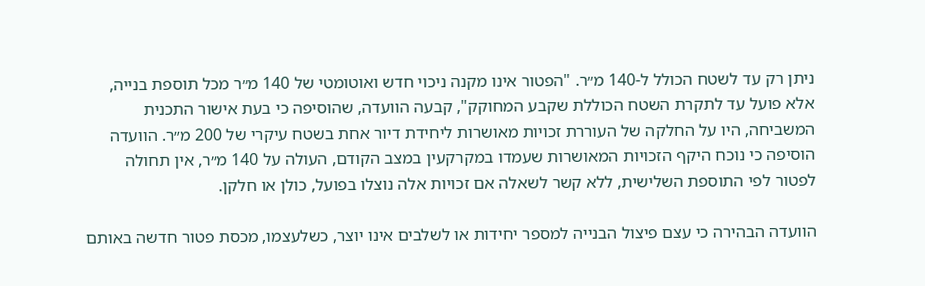ניתן רק עד לשטח הכולל ל-140 מ״ר. "הפטור אינו מקנה ניכוי חדש ואוטומטי של 140 מ״ר מכל תוספת בנייה, אלא פועל עד לתקרת השטח הכוללת שקבע המחוקק", קבעה הוועדה, שהוסיפה כי בעת אישור התכנית המשביחה, היו על החלקה של העוררת זכויות מאושרות ליחידת דיור אחת בשטח עיקרי של 200 מ״ר. הוועדה הוסיפה כי נוכח היקף הזכויות המאושרות שעמדו במקרקעין במצב הקודם, העולה על 140 מ״ר, אין תחולה לפטור לפי התוספת השלישית, ללא קשר לשאלה אם זכויות אלה נוצלו בפועל, כולן או חלקן.

הוועדה הבהירה כי עצם פיצול הבנייה למספר יחידות או לשלבים אינו יוצר, כשלעצמו, מכסת פטור חדשה באותם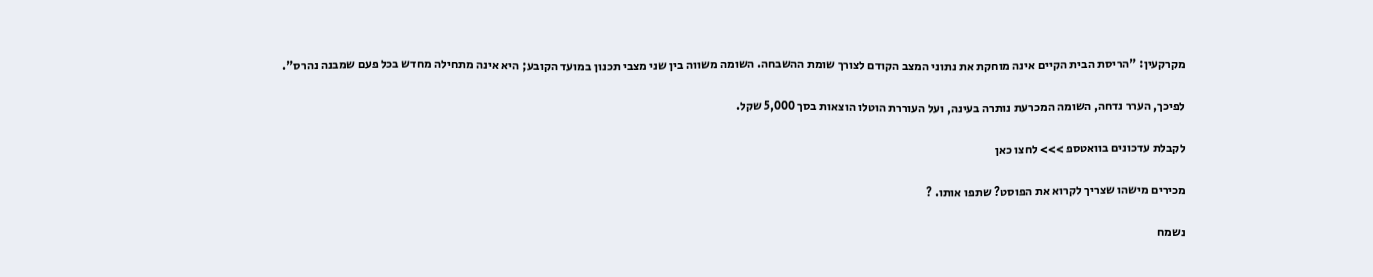מקרקעין: "הריסת הבית הקיים אינה מוחקת את נתוני המצב הקודם לצורך שומת ההשבחה. השומה משווה בין שני מצבי תכנון במועד הקובע; היא אינה מתחילה מחדש בכל פעם שמבנה נהרס".

לפיכך, הערר נדחה, השומה המכרעת נותרה בעינה, ועל העוררת הוטלו הוצאות בסך 5,000 שקל.

לקבלת עדכונים בוואטספ >>> לחצו כאן

מכירים מישהו שצריך לקרוא את הפוסט? שתפו אותו. ?

נשמח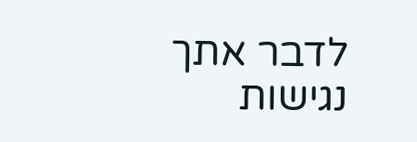לדבר אתך
נגישות